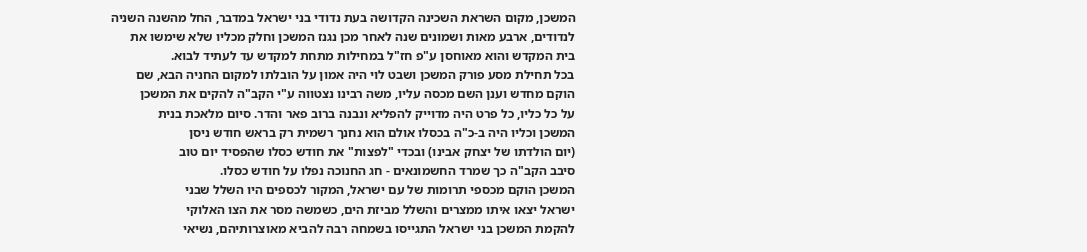המשכן, מקום השראת השכינה הקדושה בעת נדודי בני ישראל במדבר, החל מהשנה השניה
לנדודים, ארבע מאות ושמונים שנה לאחר מכן נגנז המשכן וחלק מכליו שלא שימשו את
בית המקדש והוא מאוחסן ע"פ חז"ל במחילות מתחת למקדש עד לעתיד לבוא.
בכל תחילת מסע פורק המשכן ושבט לוי היה אמון על הובלתו למקום החניה הבא, שם
הוקם מחדש וענן השם מכסה עליו, משה רבינו נצטווה ע"י הקב"ה להקים את המשכן
על כל כליו, כל פרט היה מדוייק להפליא ונבנה ברוב פאר והדר. סיום מלאכת בנית
המשכן וכליו היה ב-כ"ה בכסלו אולם הוא נחנך רשמית רק בראש חודש ניסן
(יום הולדתו של יצחק אבינו) ובכדי "לפצות" את חודש כסלו שהפסיד יום טוב
סיבב הקב"ה כך שמרד החשמונאים - חג החנוכה נפלו על חודש כסלו.
המשכן הוקם מכספי תרומות של עם ישראל, המקור לכספים היו השלל שבני
ישראל יצאו איתו ממצרים והשלל מביזת הים, כשמשה מסר את הצו האלוקי
להקמת המשכן בני ישראל התגייסו בשמחה רבה להביא מאוצרותיהם, נשיאי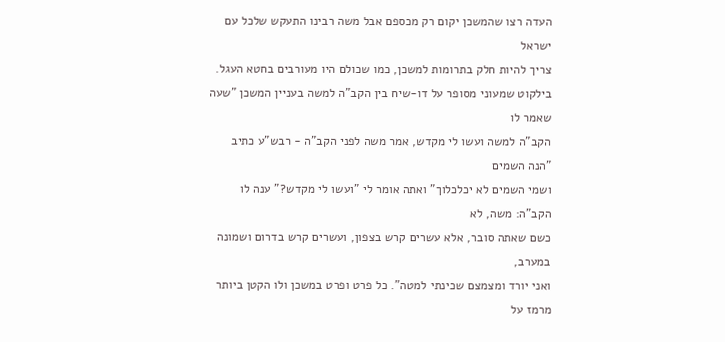העדה רצו שהמשכן יקום רק מכספם אבל משה רבינו התעקש שלכל עם ישראל
צריך להיות חלק בתרומות למשכן, כמו שכולם היו מעורבים בחטא העגל.
בילקוט שמעוני מסופר על דו-שיח בין הקב"ה למשה בעניין המשכן "שעה שאמר לו
הקב"ה למשה ועשו לי מקדש, אמר משה לפני הקב"ה - רבש"ע כתיב "הנה השמים
ושמי השמים לא יכלכלוך" ואתה אומר לי "ועשו לי מקדש?" ענה לו הקב"ה: משה, לא
כשם שאתה סובר, אלא עשרים קרש בצפון, ועשרים קרש בדרום ושמונה במערב,
ואני יורד ומצמצם שכינתי למטה". כל פרט ופרט במשכן ולו הקטן ביותר מרמז על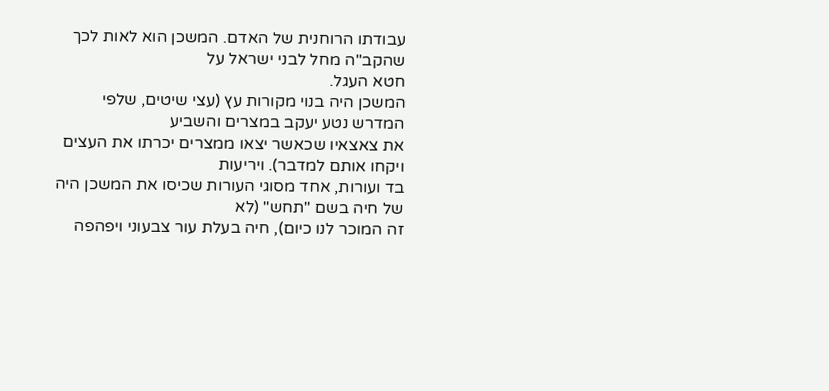עבודתו הרוחנית של האדם. המשכן הוא לאות לכך שהקב"ה מחל לבני ישראל על
חטא העגל.
המשכן היה בנוי מקורות עץ (עצי שיטים, שלפי המדרש נטע יעקב במצרים והשביע
את צאצאיו שכאשר יצאו ממצרים יכרתו את העצים ויקחו אותם למדבר). ויריעות
בד ועורות, אחד מסוגי העורות שכיסו את המשכן היה של חיה בשם "תחש" (לא
זה המוכר לנו כיום), חיה בעלת עור צבעוני ויפהפה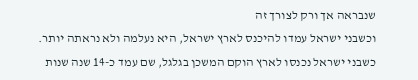שנבראה אך ורק לצורך זה
וכשבני ישראל עמדו להיכנס לארץ ישראל, היא נעלמה ולא נראתה יותר.
כשבני ישראל נכנסו לארץ הוקם המשכן בגלגל, שם עמד כ-14 שנה שנות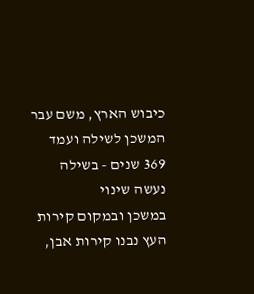כיבוש הארץ, משם עבר המשכן לשילה ועמד 369 שנים - בשילה נעשה שינוי
במשכן ובמקום קירות העץ נבנו קירות אבן,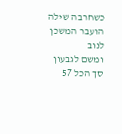כשחרבה שילה הועבר המשכן לנוב
ומשם לגבעון סך הכל 57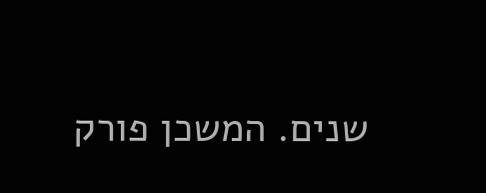שנים. המשכן פורק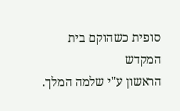סופית כשהוקם בית המקדש
הראשון ע"י שלמה המלך.